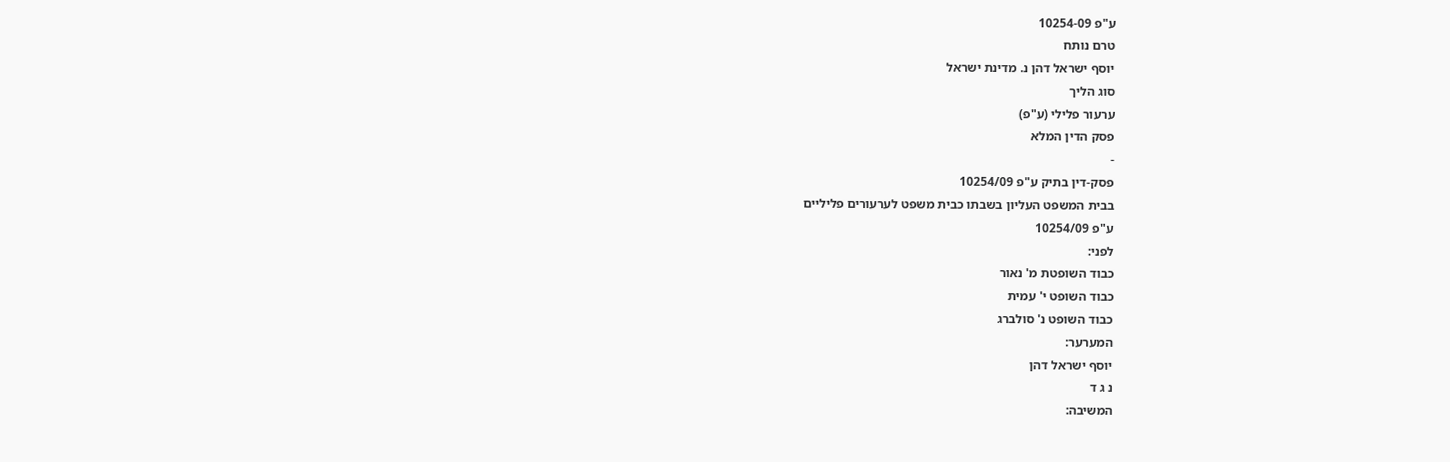ע"פ 10254-09
טרם נותח
יוסף ישראל דהן נ. מדינת ישראל
סוג הליך
ערעור פלילי (ע"פ)
פסק הדין המלא
-
פסק-דין בתיק ע"פ 10254/09
בבית המשפט העליון בשבתו כבית משפט לערעורים פליליים
ע"פ 10254/09
לפני:
כבוד השופטת מ' נאור
כבוד השופט י' עמית
כבוד השופט נ' סולברג
המערער:
יוסף ישראל דהן
נ ג ד
המשיבה: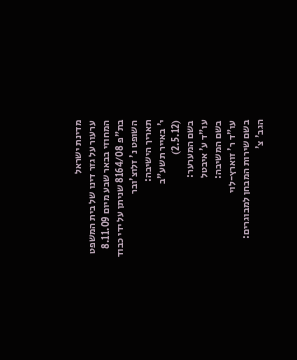מדינת ישראל
ערעור על גזר דינו של בית המשפט המחוזי בבאר שבע מיום 8.11.09 בת"פ 8164/08 שניתן על ידי כבוד השופט נ' זלוצ'ובר
תאריך הישיבה:
י' באייר תשע"ב
(2.5.12)
בשם המערער:
עו"ד ע' איבטל
בשם המשיבה:
עו"ד ר' זוארץ-לוי
בשם שירות המבחן למבוגרים:
הגב' צ'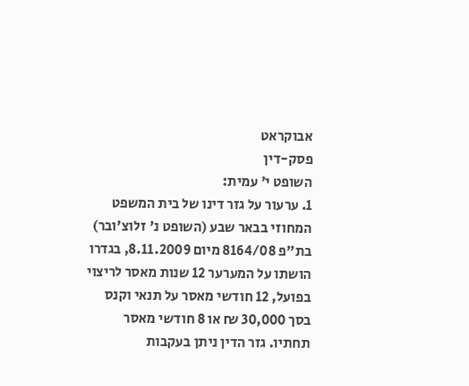אבוקראט
פסק-דין
השופט י' עמית:
1. ערעור על גזר דינו של בית המשפט המחוזי בבאר שבע (השופט נ' זלוצ'ובר) בת"פ 8164/08 מיום 8.11.2009, בגדרו הושתו על המערער 12 שנות מאסר לריצוי בפועל, 12 חודשי מאסר על תנאי וקנס בסך 30,000 ₪ או 8 חודשי מאסר תחתיו. גזר הדין ניתן בעקבות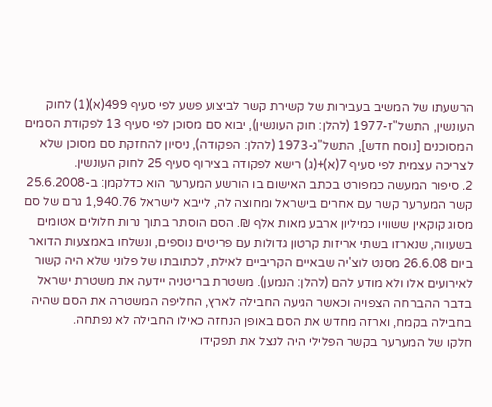הרשעתו של המשיב בעבירות של קשירת קשר לביצוע פשע לפי סעיף 499(א)(1) לחוק העונשין, התשל"ז-1977 (להלן: חוק העונשין), יבוא סם מסוכן לפי סעיף 13 לפקודת הסמים המסוכנים [נוסח חדש], התשל"ג-1973 (להלן: הפקודה), ניסיון להחזקת סם מסוכן שלא לצריכה עצמית לפי סעיף 7(א)+(ג) רישא לפקודה בצירוף סעיף 25 לחוק העונשין.
2. סיפור המעשה כמפורט בכתב האישום בו הורשע המערער הוא כדלקמן: ב-25.6.2008 קשר המערער קשר עם אחרים בישראל ומחוצה לה, לייבא לישראל 1,940.76 גרם של סם מסוג קוקאין ששוויו כמיליון ארבע מאות אלף ₪. הסם הוסתר בתוך נרות חלולים אטומים בשעווה, שנארזו בשתי אריזות קרטון גדולות עם פריטים נוספים, ונשלחו באמצעות הדואר ביום 26.6.08 מסנט לוצ'יה שבאיים הקריביים לאילת, לכתובתו של פלוני שלא היה קשור לאירועים אלו ולא מודע להם (להלן: הנמען). משטרת בריטניה יידעה את משטרת ישראל בדבר ההברחה הצפויה וכאשר הגיעה החבילה לארץ, החליפה המשטרה את הסם שהיה בחבילה בקמח, וארזה מחדש את הסם באופן הנחזה כאילו החבילה לא נפתחה.
חלקו של המערער בקשר הפלילי היה לנצל את תפקידו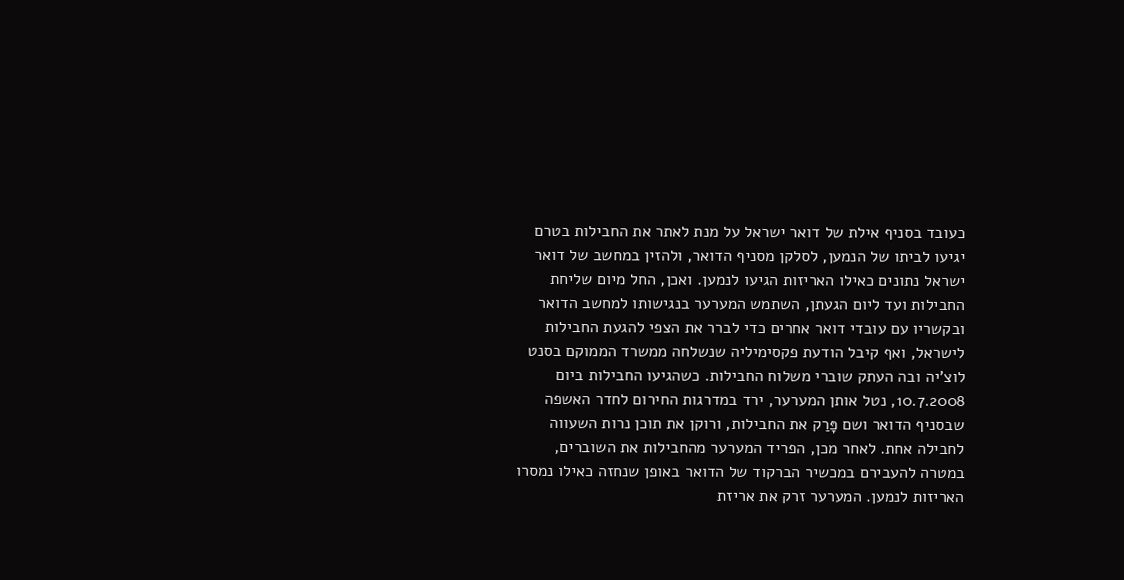כעובד בסניף אילת של דואר ישראל על מנת לאתר את החבילות בטרם יגיעו לביתו של הנמען, לסלקן מסניף הדואר, ולהזין במחשב של דואר ישראל נתונים כאילו האריזות הגיעו לנמען. ואכן, החל מיום שליחת החבילות ועד ליום הגעתן, השתמש המערער בנגישותו למחשב הדואר ובקשריו עם עובדי דואר אחרים כדי לברר את הצפי להגעת החבילות לישראל, ואף קיבל הודעת פקסימיליה שנשלחה ממשרד הממוקם בסנט לוצ'יה ובה העתק שוברי משלוח החבילות. כשהגיעו החבילות ביום 10.7.2008, נטל אותן המערער, ירד במדרגות החירום לחדר האשפה שבסניף הדואר ושם פָּרַק את החבילות, ורוקן את תוכן נרות השעווה לחבילה אחת. לאחר מכן, הפריד המערער מהחבילות את השוברים, במטרה להעבירם במכשיר הברקוד של הדואר באופן שנחזה כאילו נמסרו האריזות לנמען. המערער זרק את אריזת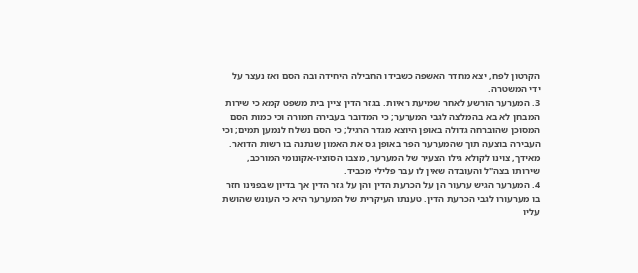הקרטון לפח, יצא מחדר האשפה כשבידו החבילה היחידה ובה הסם ואז נעצר על ידי המשטרה.
3. המערער הורשע לאחר שמיעת ראיות. בגזר הדין ציין בית משפט קמא כי שירות המבחן לא בא בהמלצה לגבי המערער; כי המדובר בעבירה חמורה וכי כמות הסם המסוכן שהוברחה גדולה באופן היוצא מגדר הרגיל; כי הסם נשלח לנמען תמים; וכי העבירה בוצעה תוך שהמערער הפר באופן גס את האמון שנתנה בו רשות הדואר. מאידך, צוינו לקולא גילו הצעיר של המערער, מצבו הסוציו-אקונומי המורכב, שירותו בצה"ל והעובדה שאין לו עבר פלילי מכביד.
4. המערער הגיש ערעור הן על הכרעת הדין והן על גזר הדין אך בדיון שבפנינו חזר בו מערעורו לגבי הכרעת הדין. טענתו העיקרית של המערער היא כי העונש שהושת עליו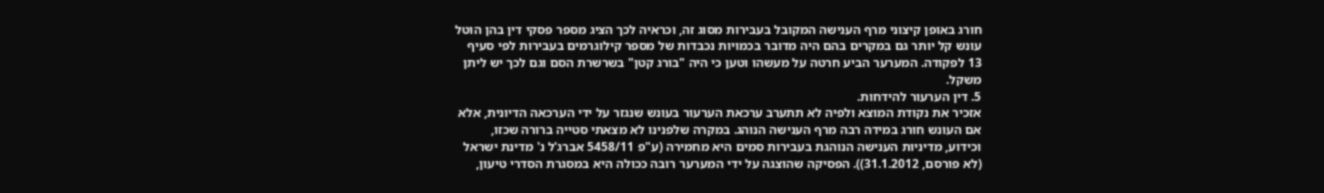חורג באופן קיצוני מרף הענישה המקובל בעבירות מסוג זה, וכראיה לכך הציג מספר פסקי דין בהן הוטל עונש קל יותר גם במקרים בהם היה מדובר בכמויות נכבדות של מספר קילוגרמים בעבירות לפי סעיף 13 לפקודה. המערער הביע חרטה על מעשהו וטען כי היה "בורג קטן" בשרשרת הסם וגם לכך יש ליתן משקל.
5. דין הערעור להידחות.
אזכיר את נקודת המוצא ולפיה לא תתערב ערכאת הערעור בעונש שנגזר על ידי הערכאה הדיונית, אלא אם העונש חורג במידה רבה מרף הענישה הנוהג. במקרה שלפנינו לא מצאתי סטייה ברורה שכזו, וכידוע, מדיניות הענישה הנוהגת בעבירות סמים היא מחמירה (ע"פ 5458/11 אברג'ל נ' מדינת ישראל (לא פורסם, 31.1.2012)). הפסיקה שהוצגה על ידי המערער רובה ככולה היא במסגרת הסדרי טיעון,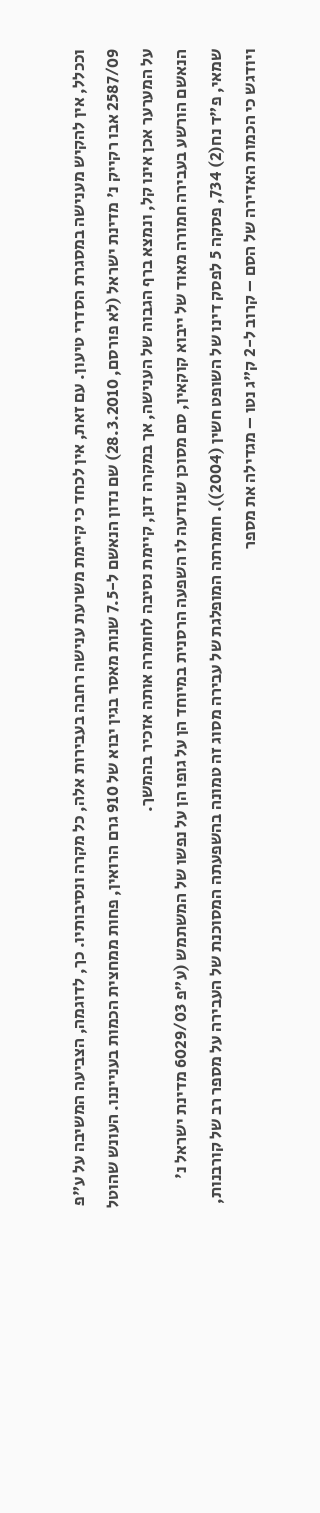וככלל, אין להקיש מענישה במסגרת הסדרי טיעון. עם זאת, אין לכחד כי קיימת משרעת ענישה רחבה בעבירות אלה, כל מקרה ונסיבותיו. כך, לדוגמה, הצביעה המשיבה על ע"פ 2587/09 אבו רקייק נ' מדינת ישראל (לא פורסם, 28.3.2010) שם נדון הנאשם ל-7.5 שנות מאסר בגין יבוא של 910 גרם הרואין, פחות ממחצית הכמות בענייננו. העונש שהוטל על המערער אכן אינו קל, ונמצא ברף הגבוה של הענישה, אך במקרה דנן, קיימת נסיבה לחומרה אותה אזכיר בהמשך.
הנאשם הורשע בעבירה חמורה מאוד של ייבוא קוקאין, סם מסוכן שנודעה לו השפעה הרסנית במיוחד הן על גופו הן על נפשו של המשתמש (ע"פ 6029/03 מדינת ישראל נ' שמאי, פ"ד נח(2) 734, פסקה 5 לפסק דינו של השופט חשין (2004)). חומרתה המופלגת של עבירה מסוג זה טמונה בהשפעתה המסוכנת של העבירה על מספר רב של קורבנות, ויודגש כי הכמות האדירה של הסם – קרוב ל-2 ק"ג נטו – מגדילה את מספר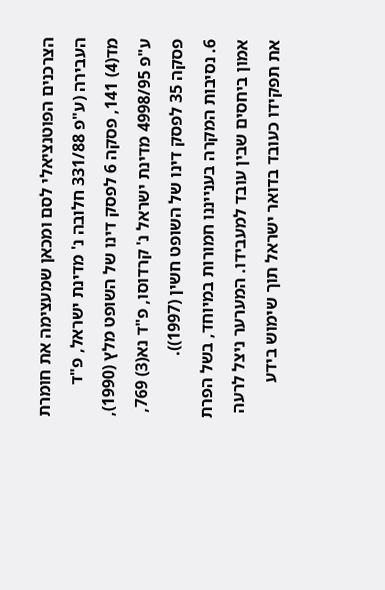הצרכנים הפוטנציאלי לסם ומכאן שמעצימה את חומרת העבירה (ע"פ 331/88 חלובה נ' מדינת ישראל, פ"ד מד(4) 141, פסקה 6 לפסק דינו של השופט מלץ (1990), ע"פ 4998/95 מדינת ישראל נ' קרדוסו, פ"ד נא(3) 769, פסקה 35 לפסק דינו של השופט חשין (1997)).
6. נסיבות המקרה בענייננו חמורות במיוחד, בשל הפרת אמון ביחסים שבין עובד למעבידו. המערער ניצל לרעה את תפקידו כעובד בדואר ישראל תוך שימוש בידע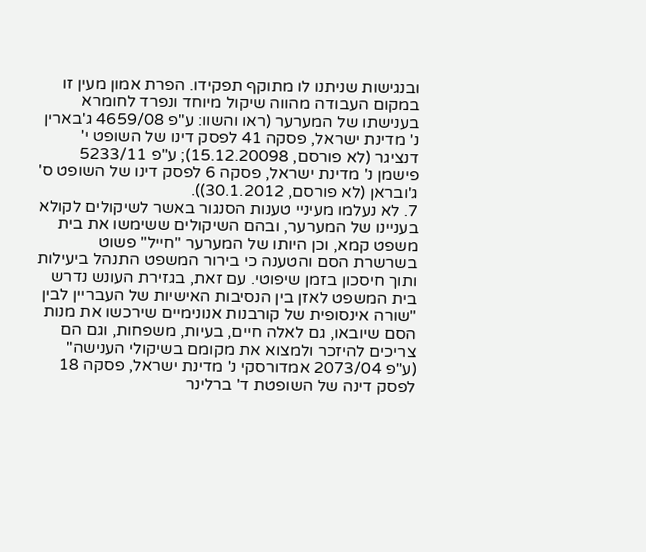ובנגישות שניתנו לו מתוקף תפקידו. הפרת אמון מעין זו במקום העבודה מהווה שיקול מיוחד ונפרד לחומרא בענישתו של המערער (ראו והשוו: ע"פ 4659/08 ג'בארין נ' מדינת ישראל, פסקה 41 לפסק דינו של השופט י' דנציגר (לא פורסם, 15.12.20098); ע"פ 5233/11 פישמן נ' מדינת ישראל, פסקה 6 לפסק דינו של השופט ס' ג'ובראן (לא פורסם, 30.1.2012)).
7. לא נעלמו מעיניי טענות הסנגור באשר לשיקולים לקולא בעניינו של המערער, ובהם השיקולים ששימשו את בית משפט קמא, וכן היותו של המערער "חייל" פשוט בשרשרת הסם והטענה כי בירור המשפט התנהל ביעילות ותוך חיסכון בזמן שיפוטי. עם זאת, בגזירת העונש נדרש בית המשפט לאזן בין הנסיבות האישיות של העבריין לבין "שורה אינסופית של קורבנות אנונימיים שירכשו את מנות הסם שיובאו, גם לאלה חיים, בעיות, משפחות, וגם הם צריכים להיזכר ולמצוא את מקומם בשיקולי הענישה" (ע"פ 2073/04 אמדורסקי נ' מדינת ישראל, פסקה 18 לפסק דינה של השופטת ד' ברלינר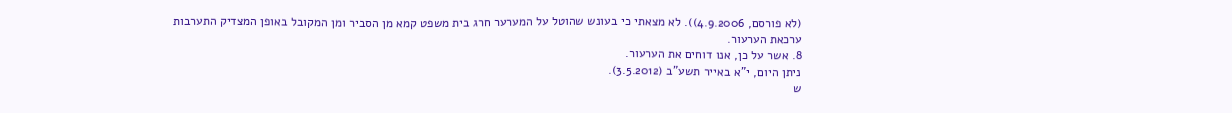(לא פורסם, 4.9.2006)). לא מצאתי כי בעונש שהוטל על המערער חרג בית משפט קמא מן הסביר ומן המקובל באופן המצדיק התערבות ערכאת הערעור.
8. אשר על כן, אנו דוחים את הערעור.
ניתן היום, י"א באייר תשע"ב (3.5.2012).
ש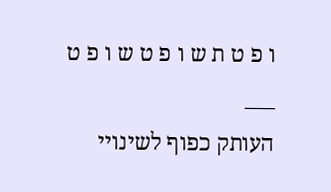ו פ ט ת ש ו פ ט ש ו פ ט
___
העותק כפוף לשינויי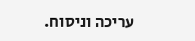עריכה וניסוח.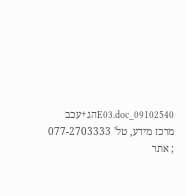09102540_E03.docהג+עכב
מרכז מידע, טל' 077-2703333 ; אתר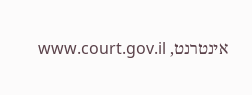אינטרנט, www.court.gov.il